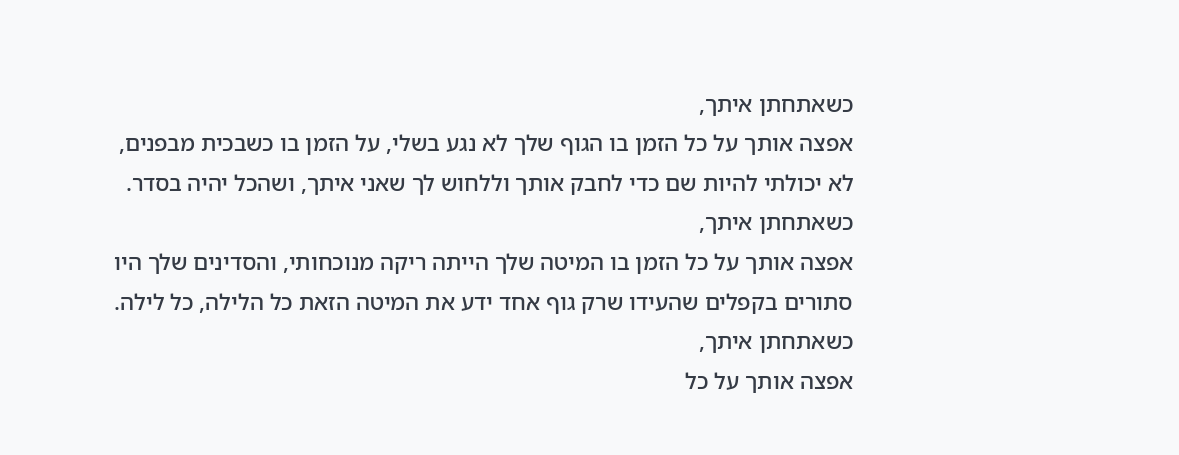כשאתחתן איתך,
אפצה אותך על כל הזמן בו הגוף שלך לא נגע בשלי, על הזמן בו כשבכית מבפנים,
לא יכולתי להיות שם כדי לחבק אותך וללחוש לך שאני איתך, ושהכל יהיה בסדר.
כשאתחתן איתך,
אפצה אותך על כל הזמן בו המיטה שלך הייתה ריקה מנוכחותי, והסדינים שלך היו
סתורים בקפלים שהעידו שרק גוף אחד ידע את המיטה הזאת כל הלילה, כל לילה.
כשאתחתן איתך,
אפצה אותך על כל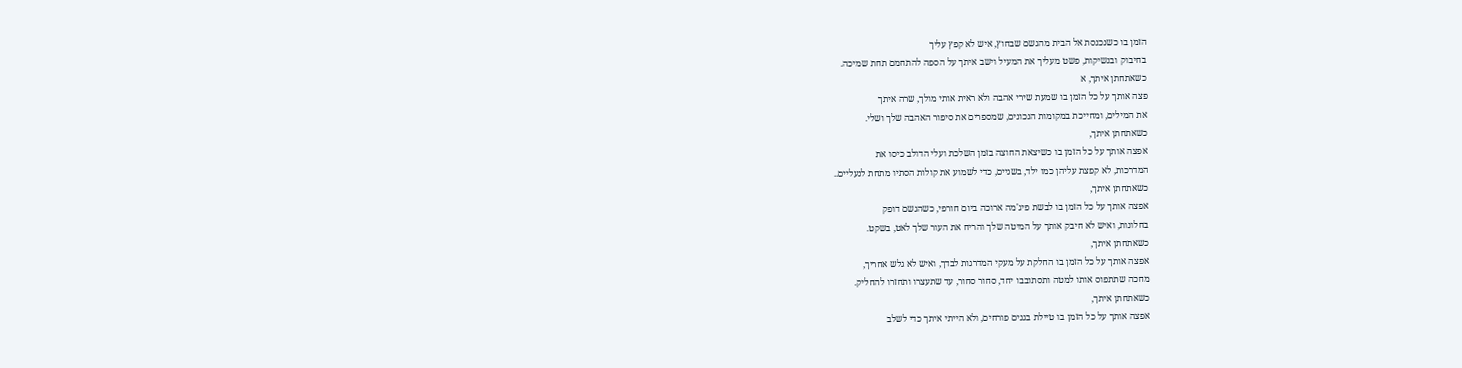הזמן בו כשנכנסת אל הבית מהגשם שבחוץ, איש לא קפץ עליך
בחיבוק ובנשיקות, פשט מעליך את המעיל וישב איתך על הספה להתחמם תחת שמיכה.
כשאתחתן איתך, א
פצה אותך על כל הזמן בו שמעת שירי אהבה ולא ראית אותי מולך, שרה איתך
את המילים, ומחייכת במקומות הנכונים, שמספרים את סיפור האהבה שלך ושלי.
כשאתחתן איתך,
אפצה אותך על כל הזמן בו כשיצאת החוצה בזמן השלכת ועלי הדולב כיסו את
המדרכות, לא קפצת עליהן כמו ילד, בשניים, כדי לשמוע את קולות הסתיו מתחת לנעליים..
כשאתחתן איתך,
אפצה אותך על כל הזמן בו לבשת פיג'מה ארוכה ביום חורפי, כשהגשם דופק
בחלונות, ואיש לא חיבק אותך על המיטה שלך והריח את העור שלך לאט, בשקט.
כשאתחתן איתך,
אפצה אותך על כל הזמן בו החלקת על מעקי המדרגות לבדך, ואיש לא גלש אחריך,
מחכה שתתפוס אותו למטה ותסתובבו יחד, סחור סחור, עד שתעצרו ותחזרו להחליק.
כשאתחתן איתך,
אפצה אותך על כל הזמן בו טיילת בגנים פורחים, ולא הייתי איתך כדי לשלב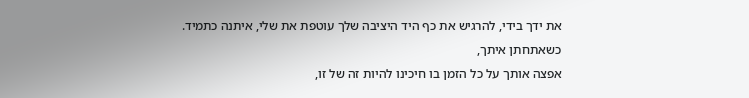את ידך בידי, להרגיש את כף היד היציבה שלך עוטפת את שלי, איתנה כתמיד.
כשאתחתן איתך,
אפצה אותך על כל הזמן בו חיכינו להיות זה של זו,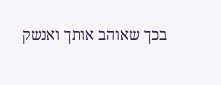בכך שאוהב אותך ואנשק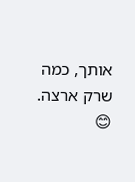אותך, כמה שרק ארצה.
😊